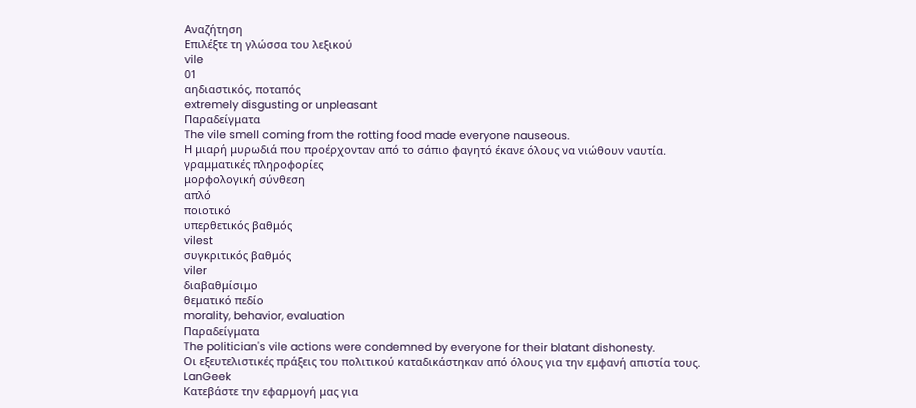Αναζήτηση
Επιλέξτε τη γλώσσα του λεξικού
vile
01
αηδιαστικός, ποταπός
extremely disgusting or unpleasant
Παραδείγματα
The vile smell coming from the rotting food made everyone nauseous.
Η μιαρή μυρωδιά που προέρχονταν από το σάπιο φαγητό έκανε όλους να νιώθουν ναυτία.
γραμματικές πληροφορίες
μορφολογική σύνθεση
απλό
ποιοτικό
υπερθετικός βαθμός
vilest
συγκριτικός βαθμός
viler
διαβαθμίσιμο
θεματικό πεδίο
morality, behavior, evaluation
Παραδείγματα
The politician's vile actions were condemned by everyone for their blatant dishonesty.
Οι εξευτελιστικές πράξεις του πολιτικού καταδικάστηκαν από όλους για την εμφανή απιστία τους.
LanGeek
Κατεβάστε την εφαρμογή μας για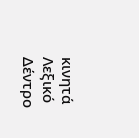κινητά
Λεξικό Δέντρο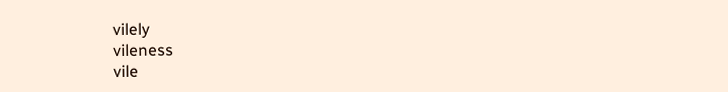vilely
vileness
vile